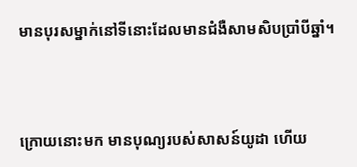មានបុរសម្នាក់នៅទីនោះដែលមានជំងឺសាមសិបប្រាំបីឆ្នាំ។



ក្រោយនោះមក មានបុណ្យរបស់សាសន៍យូដា ហើយ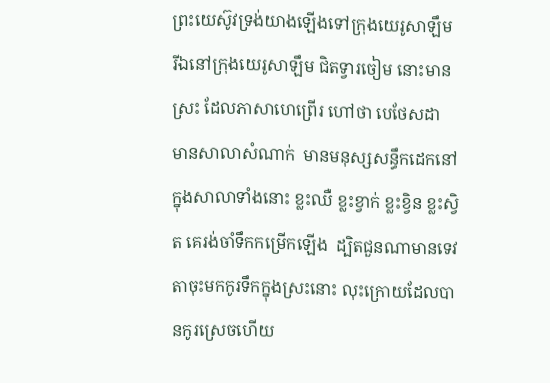ព្រះយេស៊ូវទ្រង់យាងឡើងទៅក្រុងយេរូសាឡឹម  រីឯនៅក្រុងយេរូសាឡឹម ជិតទ្វារចៀម នោះមានស្រះ ដែលភាសាហេព្រើរ ហៅថា បេថែសដា មានសាលាសំណាក់  មានមនុស្សសន្ធឹកដេកនៅក្នុងសាលាទាំងនោះ ខ្លះឈឺ ខ្លះខ្វាក់ ខ្លះខ្វិន ខ្លះស្វិត គេរង់ចាំទឹកកម្រើកឡើង  ដ្បិតជួនណាមានទេវតាចុះមកកូរទឹកក្នុងស្រះនោះ លុះក្រោយដែលបានកូរស្រេចហើយ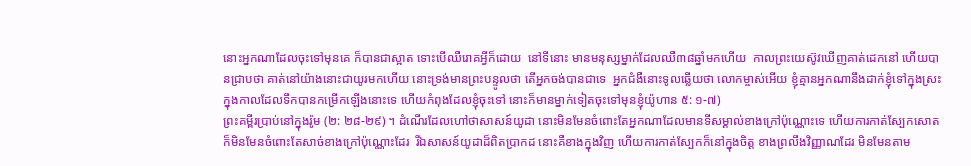នោះអ្នកណាដែលចុះទៅមុនគេ ក៏បានជាស្អាត ទោះបើឈឺរោគអ្វីក៏ដោយ  នៅទីនោះ មានមនុស្សម្នាក់ដែលឈឺ៣៨ឆ្នាំមកហើយ  កាលព្រះយេស៊ូវឃើញគាត់ដេកនៅ ហើយបានជ្រាបថា គាត់នៅយ៉ាងនោះជាយូរមកហើយ នោះទ្រង់មានព្រះបន្ទូលថា តើអ្នកចង់បានជាទេ  អ្នកជំងឺនោះទូលឆ្លើយថា លោកម្ចាស់អើយ ខ្ញុំគ្មានអ្នកណានឹងដាក់ខ្ញុំទៅក្នុងស្រះ ក្នុងកាលដែលទឹកបានកម្រើកឡើងនោះទេ ហើយកំពុងដែលខ្ញុំចុះទៅ នោះក៏មានម្នាក់ទៀតចុះទៅមុនខ្ញុំយ៉ូហាន ៥: ១-៧)
ព្រះគម្ពីរប្រាប់នៅក្នុងរ៉ូម (២: ២៨-២៩) ។ ដំណើរដែលហៅថាសាសន៍យូដា នោះមិនមែនចំពោះតែអ្នកណាដែលមានទីសម្គាល់ខាងក្រៅប៉ុណ្ណោះទេ ហើយការកាត់ស្បែកសោតក៏មិនមែនចំពោះតែសាច់ខាងក្រៅប៉ុណ្ណោះដែរ  រីឯសាសន៍យូដាដ៏ពិតប្រាកដ នោះគឺខាងក្នុងវិញ ហើយការកាត់ស្បែកក៏នៅក្នុងចិត្ត ខាងព្រលឹងវិញ្ញាណដែរ មិនមែនតាម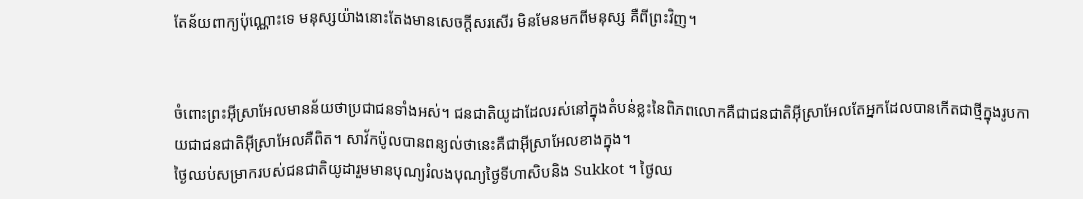តែន័យពាក្យប៉ុណ្ណោះទេ មនុស្សយ៉ាងនោះតែងមានសេចក្ដីសរសើរ មិនមែនមកពីមនុស្ស គឺពីព្រះវិញ។


ចំពោះព្រះអ៊ីស្រាអែលមានន័យថាប្រជាជនទាំងអស់។ ជនជាតិយូដាដែលរស់នៅក្នុងតំបន់ខ្លះនៃពិភពលោកគឺជាជនជាតិអ៊ីស្រាអែលតែអ្នកដែលបានកើតជាថ្មីក្នុងរូបកាយជាជនជាតិអ៊ីស្រាអែលគឺពិត។ សាវ័កប៉ូលបានពន្យល់ថានេះគឺជាអ៊ីស្រាអែលខាងក្នុង។
ថ្ងៃឈប់សម្រាករបស់ជនជាតិយូដារួមមានបុណ្យរំលងបុណ្យថ្ងៃទីហាសិបនិង Sukkot ។ ថ្ងៃឈ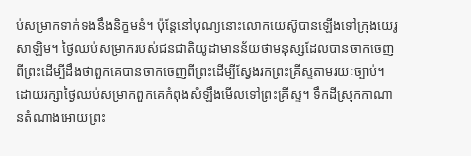ប់សម្រាកទាក់ទងនឹងនិក្ខមនំ។ ប៉ុន្ដែនៅបុណ្យនោះលោកយេស៊ូបានឡើងទៅក្រុងយេរូសាឡិម។ ថ្ងៃឈប់សម្រាករបស់ជនជាតិយូដាមានន័យថាមនុស្សដែលបានចាកចេញពីព្រះដើម្បីដឹងថាពួកគេបានចាកចេញពីព្រះដើម្បីស្វែងរកព្រះគ្រីស្ទតាមរយៈច្បាប់។ ដោយរក្សាថ្ងៃឈប់សម្រាកពួកគេកំពុងសំឡឹងមើលទៅព្រះគ្រីស្ទ។ ទឹកដីស្រុកកាណានតំណាងអោយព្រះ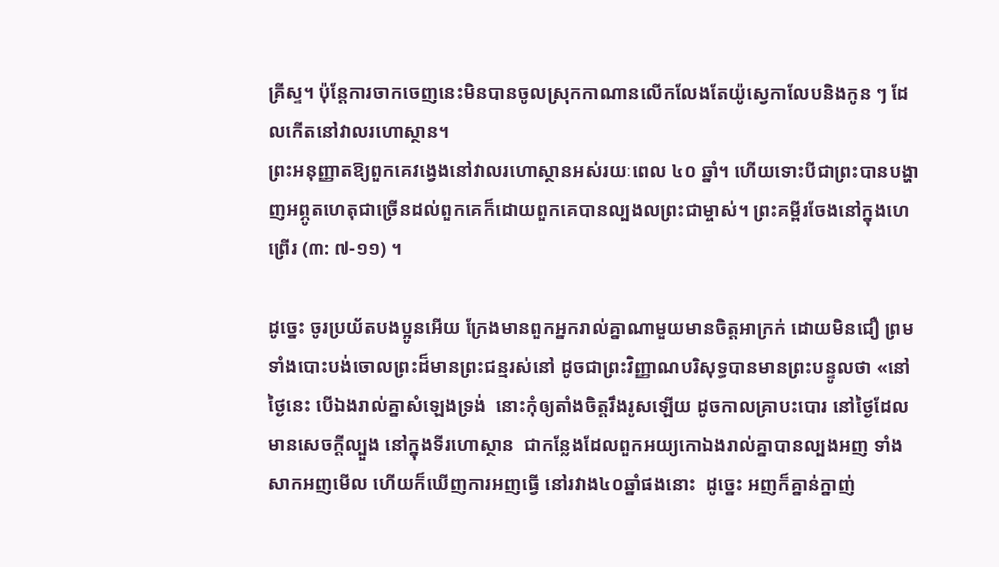គ្រីស្ទ។ ប៉ុន្តែការចាកចេញនេះមិនបានចូលស្រុកកាណានលើកលែងតែយ៉ូស្វេកាលែបនិងកូន ៗ ដែលកើតនៅវាលរហោស្ថាន។
ព្រះអនុញ្ញាតឱ្យពួកគេវង្វេងនៅវាលរហោស្ថានអស់រយៈពេល ៤០ ឆ្នាំ។ ហើយទោះបីជាព្រះបានបង្ហាញអព្ភូតហេតុជាច្រើនដល់ពួកគេក៏ដោយពួកគេបានល្បងលព្រះជាម្ចាស់។ ព្រះគម្ពីរចែងនៅក្នុងហេព្រើរ (៣: ៧-១១) ។

ដូច្នេះ ចូរប្រយ័តបងប្អូនអើយ ក្រែងមានពួកអ្នករាល់គ្នាណាមួយមានចិត្តអាក្រក់ ដោយមិនជឿ ព្រមទាំងបោះបង់ចោលព្រះដ៏មានព្រះជន្មរស់នៅ ដូចជាព្រះវិញ្ញាណបរិសុទ្ធបានមានព្រះបន្ទូលថា «នៅថ្ងៃនេះ បើឯងរាល់គ្នាសំឡេងទ្រង់  នោះកុំឲ្យតាំងចិត្តរឹងរូសឡើយ ដូចកាលគ្រាបះបោរ នៅថ្ងៃដែលមានសេចក្ដីល្បួង នៅក្នុងទីរហោស្ថាន  ជាកន្លែងដែលពួកអយ្យកោឯងរាល់គ្នាបានល្បងអញ ទាំងសាកអញមើល ហើយក៏ឃើញការអញធ្វើ នៅរវាង៤០ឆ្នាំផងនោះ  ដូច្នេះ អញក៏គ្នាន់ក្នាញ់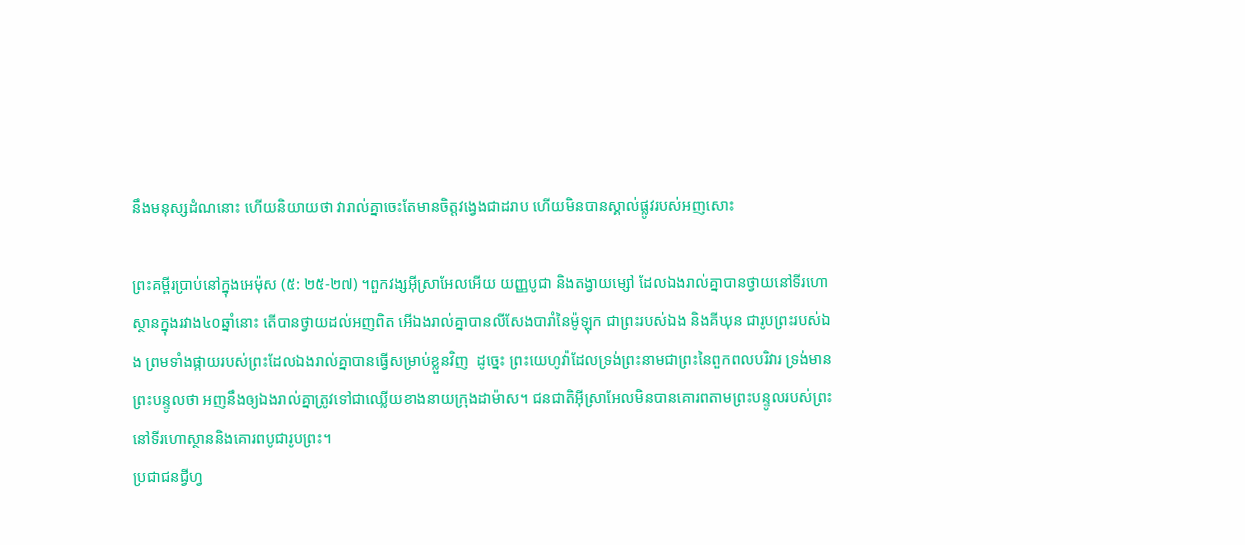នឹងមនុស្សដំណនោះ ហើយនិយាយថា វារាល់គ្នាចេះតែមានចិត្តវង្វេងជាដរាប ហើយមិនបានស្គាល់ផ្លូវរបស់អញសោះ

ព្រះគម្ពីរប្រាប់នៅក្នុងអេម៉ុស (៥: ២៥-២៧) ។ពួកវង្សអ៊ីស្រាអែលអើយ យញ្ញបូជា និងតង្វាយម្សៅ ដែលឯងរាល់គ្នាបានថ្វាយនៅទីរហោស្ថានក្នុងរវាង៤០ឆ្នាំនោះ តើបានថ្វាយដល់អញពិត អើឯងរាល់គ្នាបានលីសែងបារាំនៃម៉ូឡុក ជាព្រះរបស់ឯង និងគីឃុន ជារូបព្រះរបស់ឯង ព្រមទាំងផ្កាយរបស់ព្រះដែលឯងរាល់គ្នាបានធ្វើសម្រាប់ខ្លួនវិញ  ដូច្នេះ ព្រះយេហូវ៉ាដែលទ្រង់ព្រះនាមជាព្រះនៃពួកពលបរិវារ ទ្រង់មានព្រះបន្ទូលថា អញនឹងឲ្យឯងរាល់គ្នាត្រូវទៅជាឈ្លើយខាងនាយក្រុងដាម៉ាស។ ជនជាតិអ៊ីស្រាអែលមិនបានគោរពតាមព្រះបន្ទូលរបស់ព្រះនៅទីរហោស្ថាននិងគោរពបូជារូបព្រះ។
ប្រជាជនជ្វីហ្វ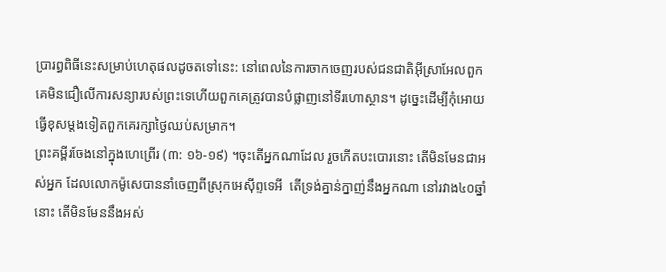ប្រារព្ធពិធីនេះសម្រាប់ហេតុផលដូចតទៅនេះ: នៅពេលនៃការចាកចេញរបស់ជនជាតិអ៊ីស្រាអែលពួកគេមិនជឿលើការសន្យារបស់ព្រះទេហើយពួកគេត្រូវបានបំផ្លាញនៅទីរហោស្ថាន។ ដូច្នេះដើម្បីកុំអោយធ្វើខុសម្តងទៀតពួកគេរក្សាថ្ងៃឈប់សម្រាក។
ព្រះគម្ពីរចែងនៅក្នុងហេព្រើរ (៣: ១៦-១៩) ។ចុះតើអ្នកណាដែល រួចកើតបះបោរនោះ តើមិនមែនជាអស់អ្នក ដែលលោកម៉ូសេបាននាំចេញពីស្រុកអេស៊ីព្ទទេអី  តើទ្រង់គ្នាន់ក្នាញ់នឹងអ្នកណា នៅរវាង៤០ឆ្នាំនោះ តើមិនមែននឹងអស់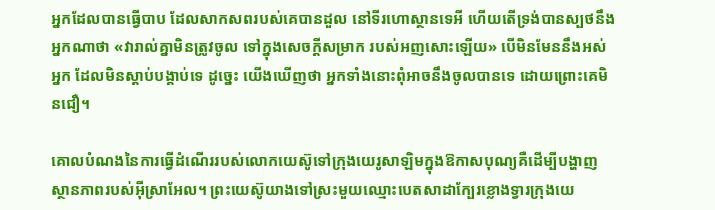អ្នកដែលបានធ្វើបាប ដែលសាកសពរបស់គេបានដួល នៅទីរហោស្ថានទេអី ហើយតើទ្រង់បានស្បថនឹងអ្នកណាថា «វារាល់គ្នាមិនត្រូវចូល ទៅក្នុងសេចក្ដីសម្រាក របស់អញសោះឡើយ» បើមិនមែននឹងអស់អ្នក ដែលមិនស្តាប់បង្គាប់ទេ ដូច្នេះ យើងឃើញថា អ្នកទាំងនោះពុំអាចនឹងចូលបានទេ ដោយព្រោះគេមិនជឿ។

គោលបំណងនៃការធ្វើដំណើររបស់លោកយេស៊ូទៅក្រុងយេរូសាឡិមក្នុងឱកាសបុណ្យគឺដើម្បីបង្ហាញស្ថានភាពរបស់អ៊ីស្រាអែល។ ព្រះយេស៊ូយាងទៅស្រះមួយឈ្មោះបេតសាដាក្បែរខ្លោងទ្វារក្រុងយេ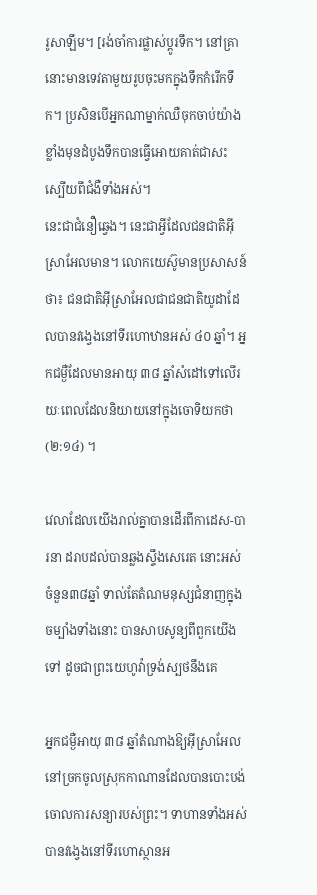រូសាឡឹម។ [រង់ចាំការផ្លាស់ប្តូរទឹក។ នៅគ្រានោះមានទេវតាមួយរូបចុះមកក្នុងទឹកកំរើកទឹក។ ប្រសិនបើអ្នកណាម្នាក់ឈឺចុកចាប់យ៉ាងខ្លាំងមុនដំបូងទឹកបានធ្វើអោយគាត់ជាសះស្បើយពីជំងឺទាំងអស់។
នេះជាជំនឿឆ្វេង។ នេះជាអ្វីដែលជនជាតិអ៊ីស្រាអែលមាន។ លោកយេស៊ូមានប្រសាសន៍ថា៖ ជនជាតិអ៊ីស្រាអែលជាជនជាតិយូដាដែលបានវង្វេងនៅទីរហោឋានអស់ ៤០ ឆ្នាំ។ អ្នកជម្ងឺដែលមានអាយុ ៣៨ ឆ្នាំសំដៅទៅលើរយៈពេលដែលនិយាយនៅក្នុងចោទិយកថា (២:១៤) ។

វេលាដែលយើងរាល់គ្នាបានដើរពីកាដេស-បារនា ដរាបដល់បានឆ្លងស្ទឹងសេរេត នោះអស់ចំនួន៣៨ឆ្នាំ ទាល់តែតំណមនុស្សជំនាញក្នុងចម្បាំងទាំងនោះ បានសាបសូន្យពីពួកយើងទៅ ដូចជាព្រះយេហូវ៉ាទ្រង់ស្បថនឹងគេ

អ្នកជម្ងឺអាយុ ៣៨ ឆ្នាំតំណាងឱ្យអ៊ីស្រាអែលនៅច្រកចូលស្រុកកាណានដែលបានបោះបង់ចោលការសន្យារបស់ព្រះ។ ទាហានទាំងអស់បានវង្វេងនៅទីរហោស្ថានអ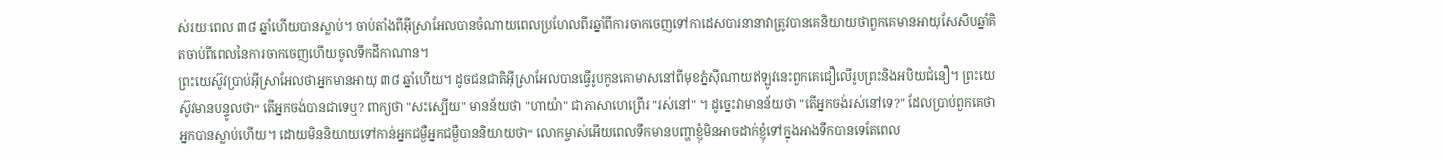ស់រយៈពេល ៣៨ ឆ្នាំហើយបានស្លាប់។ ចាប់តាំងពីអ៊ីស្រាអែលបានចំណាយពេលប្រហែលពីរឆ្នាំពីការចាកចេញទៅកាដេសបារនានាវាត្រូវបានគេនិយាយថាពួកគេមានអាយុសែសិបឆ្នាំគិតចាប់ពីពេលនៃការចាកចេញហើយចូលទឹកដីកាណាន។
ព្រះយេស៊ូវប្រាប់អ៊ីស្រាអែលថាអ្នកមានអាយុ ៣៨ ឆ្នាំហើយ។ ដូចជនជាតិអ៊ីស្រាអែលបានធ្វើរូបកូនគោមាសនៅពីមុខភ្នំស៊ីណាយឥឡូវនេះពួកគេជឿលើរូបព្រះនិងអបិយជំនឿ។ ព្រះយេស៊ូវមានបន្ទូលថា“ តើអ្នកចង់បានជាទេឬ? ពាក្យថា "សះស្បើយ" មានន័យថា "ហាយ៉ា" ជាភាសាហេព្រើរ "រស់នៅ" ។ ដូច្នេះវាមានន័យថា "តើអ្នកចង់រស់នៅទេ?" ដែលប្រាប់ពួកគេថាអ្នកបានស្លាប់ហើយ។ ដោយមិននិយាយទៅកាន់អ្នកជម្ងឺអ្នកជម្ងឺបាននិយាយថា“ លោកម្ចាស់អើយពេលទឹកមានបញ្ហាខ្ញុំមិនអាចដាក់ខ្ញុំទៅក្នុងអាងទឹកបានទេតែពេល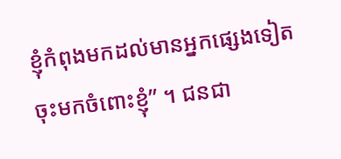ខ្ញុំកំពុងមកដល់មានអ្នកផ្សេងទៀតចុះមកចំពោះខ្ញុំ” ។ ជនជា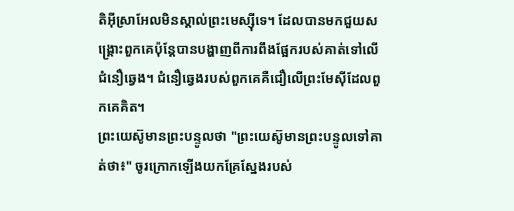តិអ៊ីស្រាអែលមិនស្គាល់ព្រះមេស្ស៊ីទេ។ ដែលបានមកជួយសង្គ្រោះពួកគេប៉ុន្តែបានបង្ហាញពីការពឹងផ្អែករបស់គាត់ទៅលើជំនឿឆ្វេង។ ជំនឿឆ្វេងរបស់ពួកគេគឺជឿលើព្រះមែស៊ីដែលពួកគេគិត។
ព្រះយេស៊ូមានព្រះបន្ទូលថា "ព្រះយេស៊ូមានព្រះបន្ទូលទៅគាត់ថា៖" ចូរក្រោកឡើងយកគ្រែស្នែងរបស់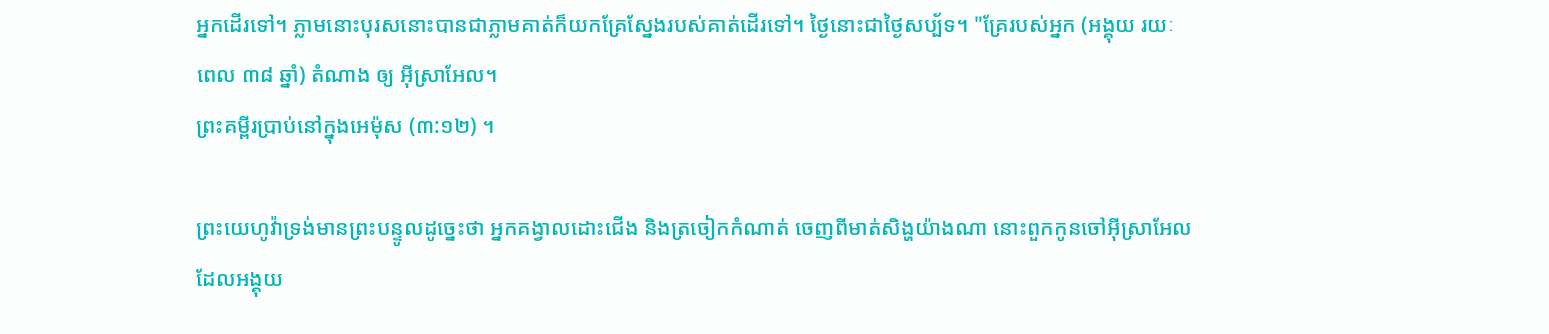អ្នកដើរទៅ។ ភ្លាមនោះបុរសនោះបានជាភ្លាមគាត់ក៏យកគ្រែស្នែងរបស់គាត់ដើរទៅ។ ថ្ងៃនោះជាថ្ងៃសប្ប័ទ។ "គ្រែរបស់អ្នក (អង្គុយ រយៈពេល ៣៨ ឆ្នាំ) តំណាង ឲ្យ អ៊ីស្រាអែល។
ព្រះគម្ពីរប្រាប់នៅក្នុងអេម៉ុស (៣:១២) ។

ព្រះយេហូវ៉ាទ្រង់មានព្រះបន្ទូលដូច្នេះថា អ្នកគង្វាលដោះជើង និងត្រចៀកកំណាត់ ចេញពីមាត់សិង្ហយ៉ាងណា នោះពួកកូនចៅអ៊ីស្រាអែលដែលអង្គុយ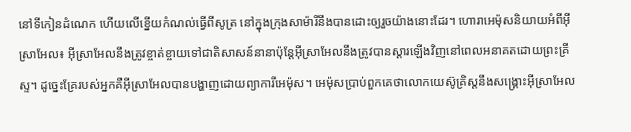នៅទីកៀនដំណេក ហើយលើខ្នើយកំណល់ធ្វើពីសូត្រ នៅក្នុងក្រុងសាម៉ារីនឹងបានដោះឲ្យរួចយ៉ាងនោះដែរ។ ហោរាអេម៉ុសនិយាយអំពីអ៊ីស្រាអែល៖ អ៊ីស្រាអែលនឹងត្រូវខ្ចាត់ខ្ចាយទៅជាតិសាសន៍នានាប៉ុន្តែអ៊ីស្រាអែលនឹងត្រូវបានស្តារឡើងវិញនៅពេលអនាគតដោយព្រះគ្រីស្ទ។ ដូច្នេះគ្រែរបស់អ្នកគឺអ៊ីស្រាអែលបានបង្ហាញដោយព្យាការីអេម៉ុស។ អេម៉ុសប្រាប់ពួកគេថាលោកយេស៊ូគ្រិស្ដនឹងសង្គ្រោះអ៊ីស្រាអែល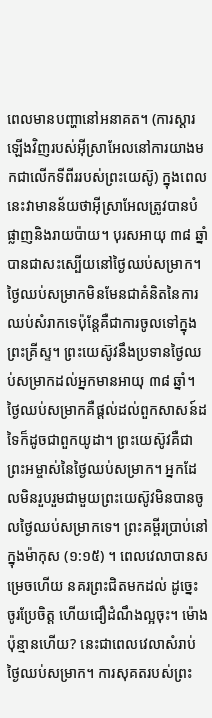ពេលមានបញ្ហានៅអនាគត។ (ការស្ដារឡើងវិញរបស់អ៊ីស្រាអែលនៅការយាងមកជាលើកទីពីររបស់ព្រះយេស៊ូ) ក្នុងពេលនេះវាមានន័យថាអ៊ីស្រាអែលត្រូវបានបំផ្លាញនិងរាយប៉ាយ។ បុរសអាយុ ៣៨ ឆ្នាំបានជាសះស្បើយនៅថ្ងៃឈប់សម្រាក។
ថ្ងៃឈប់សម្រាកមិនមែនជាគំនិតនៃការឈប់សំរាកទេប៉ុន្តែគឺជាការចូលទៅក្នុងព្រះគ្រីស្ទ។ ព្រះយេស៊ូវនឹងប្រទានថ្ងៃឈប់សម្រាកដល់អ្នកមានអាយុ ៣៨ ឆ្នាំ។ ថ្ងៃឈប់សម្រាកគឺផ្តល់ដល់ពួកសាសន៍ដទៃក៏ដូចជាពួកយូដា។ ព្រះយេស៊ូវគឺជាព្រះអម្ចាស់នៃថ្ងៃឈប់សម្រាក។ អ្នកដែលមិនរួបរួមជាមួយព្រះយេស៊ូវមិនបានចូលថ្ងៃឈប់សម្រាកទេ។ ព្រះគម្ពីរប្រាប់នៅក្នុងម៉ាកុស (១:១៥) ។ ពេលវេលាបានសម្រេចហើយ នគរព្រះជិតមកដល់ ដូច្នេះ ចូរប្រែចិត្ត ហើយជឿដំណឹងល្អចុះ។ ម៉ោងប៉ុន្មានហើយ? នេះជាពេលវេលាសំរាប់ថ្ងៃឈប់សម្រាក។ ការសុគតរបស់ព្រះ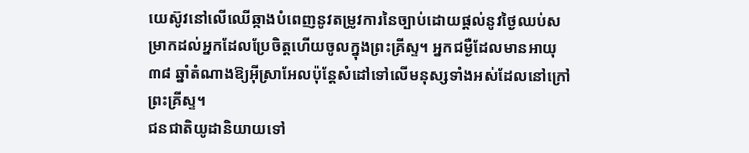យេស៊ូវនៅលើឈើឆ្កាងបំពេញនូវតម្រូវការនៃច្បាប់ដោយផ្តល់នូវថ្ងៃឈប់សម្រាកដល់អ្នកដែលប្រែចិត្តហើយចូលក្នុងព្រះគ្រីស្ទ។ អ្នកជម្ងឺដែលមានអាយុ ៣៨ ឆ្នាំតំណាងឱ្យអ៊ីស្រាអែលប៉ុន្តែសំដៅទៅលើមនុស្សទាំងអស់ដែលនៅក្រៅព្រះគ្រីស្ទ។
ជនជាតិយូដានិយាយទៅ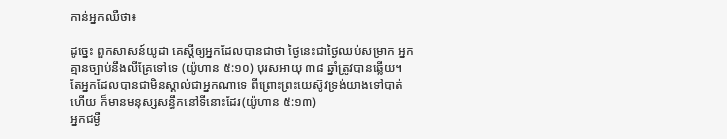កាន់អ្នកឈឺថា៖

ដូច្នេះ ពួកសាសន៍យូដា គេស្តីឲ្យអ្នកដែលបានជាថា ថ្ងៃនេះជាថ្ងៃឈប់សម្រាក អ្នកគ្មានច្បាប់នឹងលីគ្រែទៅទេ (យ៉ូហាន ៥:១០) បុរសអាយុ ៣៨ ឆ្នាំត្រូវបានឆ្លើយ។ តែអ្នកដែលបានជាមិនស្គាល់ជាអ្នកណាទេ ពីព្រោះព្រះយេស៊ូវទ្រង់យាងទៅបាត់ហើយ ក៏មានមនុស្សសន្ធឹកនៅទីនោះដែរ(យ៉ូហាន ៥:១៣)
អ្នកជម្ងឺ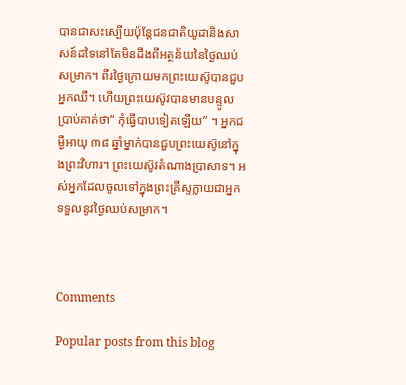បានជាសះស្បើយប៉ុន្តែជនជាតិយូដានិងសាសន៍ដទៃនៅតែមិនដឹងពីអត្ថន័យនៃថ្ងៃឈប់សម្រាក។ ពីរថ្ងៃក្រោយមកព្រះយេស៊ូបានជួបអ្នកឈឺ។ ហើយព្រះយេស៊ូវបានមានបន្ទូលប្រាប់គាត់ថា“ កុំធ្វើបាបទៀតឡើយ” ។ អ្នកជម្ងឺអាយុ ៣៨ ឆ្នាំម្នាក់បានជួបព្រះយេស៊ូនៅក្នុងព្រះវិហារ។ ព្រះយេស៊ូវតំណាងប្រាសាទ។ អស់អ្នកដែលចូលទៅក្នុងព្រះគ្រីស្ទក្លាយជាអ្នកទទួលនូវថ្ងៃឈប់សម្រាក។



Comments

Popular posts from this blog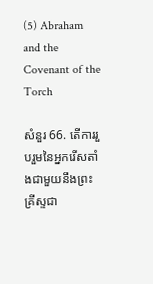(5) Abraham and the Covenant of the Torch

សំនួរ 66. តើការរួបរួមនៃអ្នករើសតាំងជាមួយនឹងព្រះគ្រីស្ទជា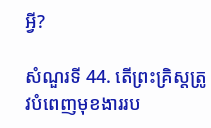អ្វី?

សំណួរទី 44. តើព្រះគ្រិស្តត្រូវបំពេញមុខងាររប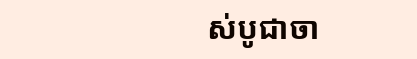ស់បូជាចា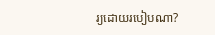រ្យដោយរបៀបណា?